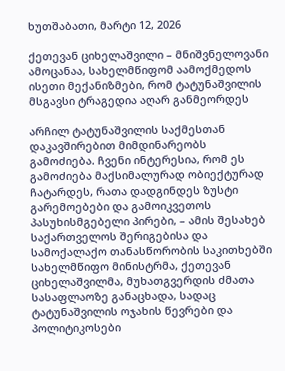ხუთშაბათი, მარტი 12, 2026

ქეთევან ციხელაშვილი – მნიშვნელოვანი ამოცანაა, სახელმწიფომ აამოქმედოს ისეთი მექანიზმები, რომ ტატუნაშვილის მსგავსი ტრაგედია აღარ განმეორდეს

არჩილ ტატუნაშვილის საქმესთან დაკავშირებით მიმდინარეობს გამოძიება. ჩვენი ინტერესია, რომ ეს გამოძიება მაქსიმალურად ობიექტურად ჩატარდეს, რათა დადგინდეს ზუსტი გარემოებები და გამოიკვეთოს პასუხისმგებელი პირები, – ამის შესახებ საქართველოს შერიგებისა და სამოქალაქო თანასწორობის საკითხებში სახელმწიფო მინისტრმა, ქეთევან ციხელაშვილმა, მუხათგვერდის ძმათა სასაფლაოზე განაცხადა, სადაც ტატუნაშვილის ოჯახის წევრები და პოლიტიკოსები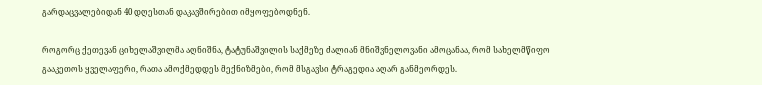გარდაცვალებიდან 40 დღესთან დაკავშირებით იმყოფებოდნენ.

როგორც ქეთევან ციხელაშვილმა აღნიშნა, ტატუნაშვილის საქმეზე ძალიან მნიშვნელოვანი ამოცანაა, რომ სახელმწიფო გააკეთოს ყველაფერი, რათა ამოქმედდეს მექნიზმები, რომ მსგავსი ტრაგედია აღარ განმეორდეს.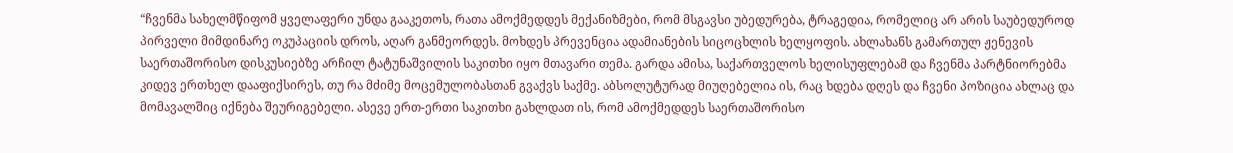“ჩვენმა სახელმწიფომ ყველაფერი უნდა გააკეთოს, რათა ამოქმედდეს მექანიზმები, რომ მსგავსი უბედურება, ტრაგედია, რომელიც არ არის საუბედუროდ პირველი მიმდინარე ოკუპაციის დროს, აღარ განმეორდეს. მოხდეს პრევენცია ადამიანების სიცოცხლის ხელყოფის. ახლახანს გამართულ ჟენევის საერთაშორისო დისკუსიებზე არჩილ ტატუნაშვილის საკითხი იყო მთავარი თემა. გარდა ამისა, საქართველოს ხელისუფლებამ და ჩვენმა პარტნიორებმა კიდევ ერთხელ დააფიქსირეს, თუ რა მძიმე მოცემულობასთან გვაქვს საქმე. აბსოლუტურად მიუღებელია ის, რაც ხდება დღეს და ჩვენი პოზიცია ახლაც და მომავალშიც იქნება შეურიგებელი. ასევე ერთ-ერთი საკითხი გახლდათ ის, რომ ამოქმედდეს საერთაშორისო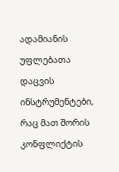ადამიანის უფლებათა დაცვის ინსტრუმენტები, რაც მათ შორის კონფლიქტის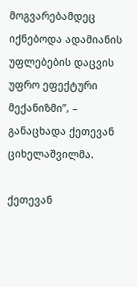მოგვარებამდეც იქნებოდა ადამიანის უფლებების დაცვის უფრო ეფექტური მექანიზმი”, – განაცხადა ქეთევან ციხელაშვილმა.

ქეთევან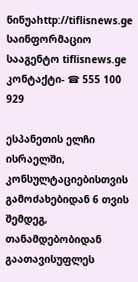ნინუაhttp://tiflisnews.ge
საინფორმაციო სააგენტო tiflisnews.ge კონტაქტი- ☎ 555 100 929

ესპანეთის ელჩი ისრაელში, კონსულტაციებისთვის გამოძახებიდან 6 თვის შემდეგ, თანამდებობიდან გაათავისუფლეს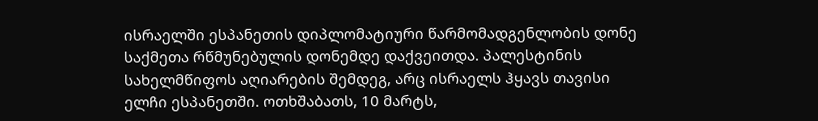ისრაელში ესპანეთის დიპლომატიური წარმომადგენლობის დონე საქმეთა რწმუნებულის დონემდე დაქვეითდა. პალესტინის სახელმწიფოს აღიარების შემდეგ, არც ისრაელს ჰყავს თავისი ელჩი ესპანეთში. ოთხშაბათს, 10 მარტს,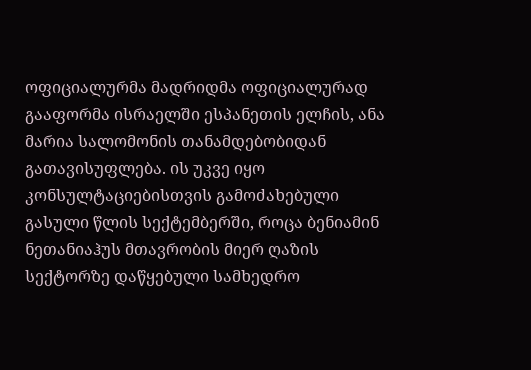ოფიციალურმა მადრიდმა ოფიციალურად გააფორმა ისრაელში ესპანეთის ელჩის, ანა მარია სალომონის თანამდებობიდან გათავისუფლება. ის უკვე იყო კონსულტაციებისთვის გამოძახებული გასული წლის სექტემბერში, როცა ბენიამინ ნეთანიაჰუს მთავრობის მიერ ღაზის სექტორზე დაწყებული სამხედრო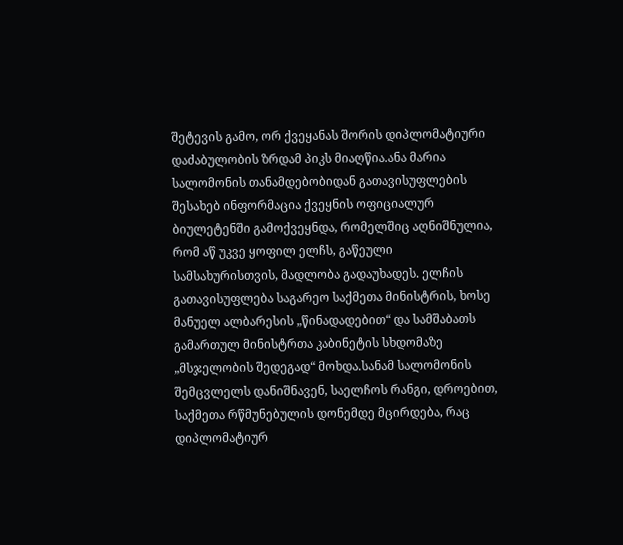შეტევის გამო, ორ ქვეყანას შორის დიპლომატიური დაძაბულობის ზრდამ პიკს მიაღწია.ანა მარია სალომონის თანამდებობიდან გათავისუფლების შესახებ ინფორმაცია ქვეყნის ოფიციალურ ბიულეტენში გამოქვეყნდა, რომელშიც აღნიშნულია, რომ აწ უკვე ყოფილ ელჩს, გაწეული სამსახურისთვის, მადლობა გადაუხადეს. ელჩის გათავისუფლება საგარეო საქმეთა მინისტრის, ხოსე მანუელ ალბარესის „წინადადებით“ და სამშაბათს გამართულ მინისტრთა კაბინეტის სხდომაზე „მსჯელობის შედეგად“ მოხდა.სანამ სალომონის შემცვლელს დანიშნავენ, საელჩოს რანგი, დროებით, საქმეთა რწმუნებულის დონემდე მცირდება, რაც დიპლომატიურ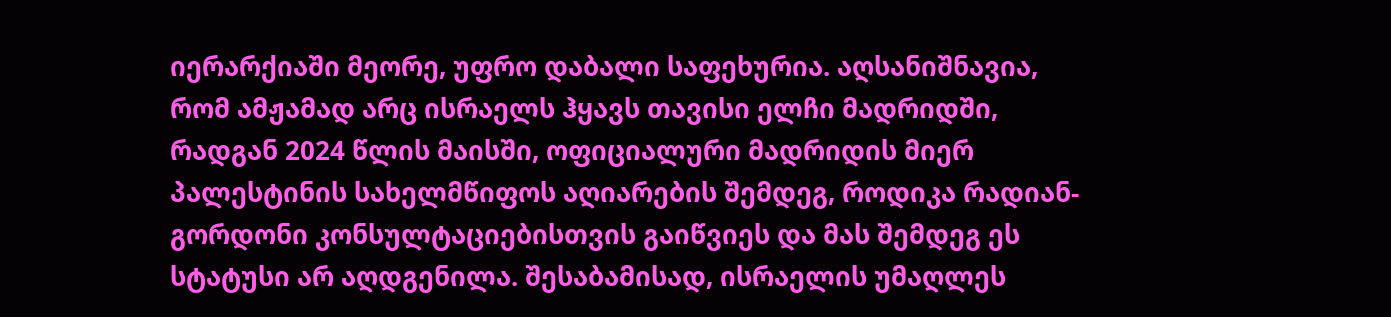იერარქიაში მეორე, უფრო დაბალი საფეხურია. აღსანიშნავია, რომ ამჟამად არც ისრაელს ჰყავს თავისი ელჩი მადრიდში, რადგან 2024 წლის მაისში, ოფიციალური მადრიდის მიერ პალესტინის სახელმწიფოს აღიარების შემდეგ, როდიკა რადიან-გორდონი კონსულტაციებისთვის გაიწვიეს და მას შემდეგ ეს სტატუსი არ აღდგენილა. შესაბამისად, ისრაელის უმაღლეს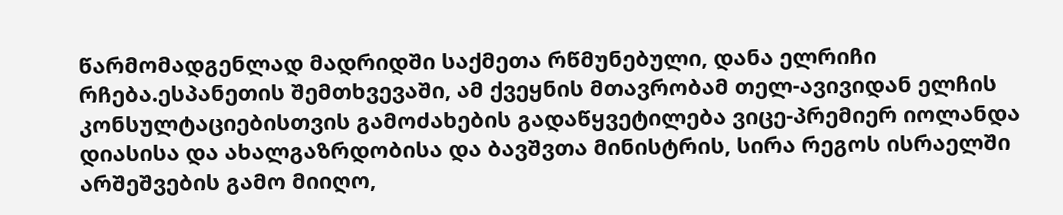წარმომადგენლად მადრიდში საქმეთა რწმუნებული, დანა ელრიჩი რჩება.ესპანეთის შემთხვევაში, ამ ქვეყნის მთავრობამ თელ-ავივიდან ელჩის კონსულტაციებისთვის გამოძახების გადაწყვეტილება ვიცე-პრემიერ იოლანდა დიასისა და ახალგაზრდობისა და ბავშვთა მინისტრის, სირა რეგოს ისრაელში არშეშვების გამო მიიღო,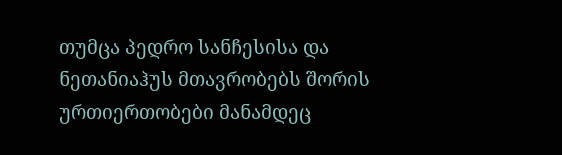თუმცა პედრო სანჩესისა და ნეთანიაჰუს მთავრობებს შორის ურთიერთობები მანამდეც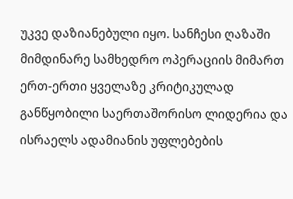უკვე დაზიანებული იყო. სანჩესი ღაზაში მიმდინარე სამხედრო ოპერაციის მიმართ ერთ-ერთი ყველაზე კრიტიკულად განწყობილი საერთაშორისო ლიდერია და ისრაელს ადამიანის უფლებების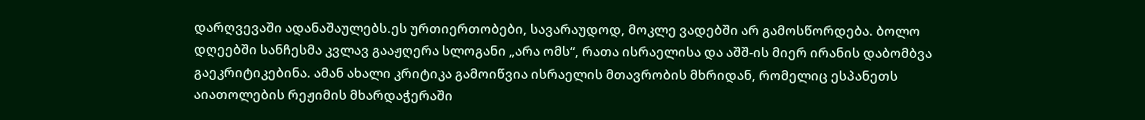დარღვევაში ადანაშაულებს.ეს ურთიერთობები, სავარაუდოდ, მოკლე ვადებში არ გამოსწორდება. ბოლო დღეებში სანჩესმა კვლავ გააჟღერა სლოგანი „არა ომს“, რათა ისრაელისა და აშშ-ის მიერ ირანის დაბომბვა გაეკრიტიკებინა. ამან ახალი კრიტიკა გამოიწვია ისრაელის მთავრობის მხრიდან, რომელიც ესპანეთს აიათოლების რეჟიმის მხარდაჭერაში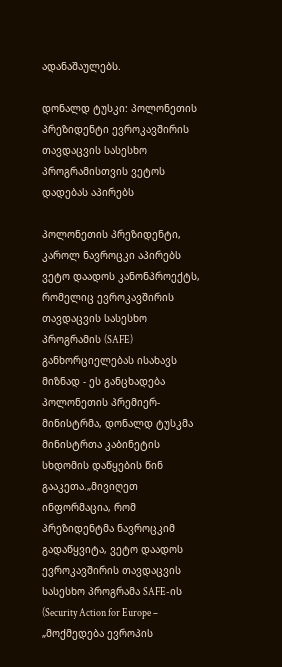ადანაშაულებს.

დონალდ ტუსკი: პოლონეთის პრეზიდენტი ევროკავშირის თავდაცვის სასესხო პროგრამისთვის ვეტოს დადებას აპირებს

პოლონეთის პრეზიდენტი, კაროლ ნავროცკი აპირებს ვეტო დაადოს კანონპროექტს, რომელიც ევროკავშირის თავდაცვის სასესხო პროგრამის (SAFE) განხორციელებას ისახავს მიზნად - ეს განცხადება პოლონეთის პრემიერ-მინისტრმა, დონალდ ტუსკმა მინისტრთა კაბინეტის სხდომის დაწყების წინ გააკეთა.„მივიღეთ ინფორმაცია, რომ პრეზიდენტმა ნავროცკიმ გადაწყვიტა, ვეტო დაადოს ევროკავშირის თავდაცვის სასესხო პროგრამა SAFE-ის (Security Action for Europe – „მოქმედება ევროპის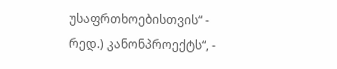უსაფრთხოებისთვის“ - რედ.) კანონპროექტს“, -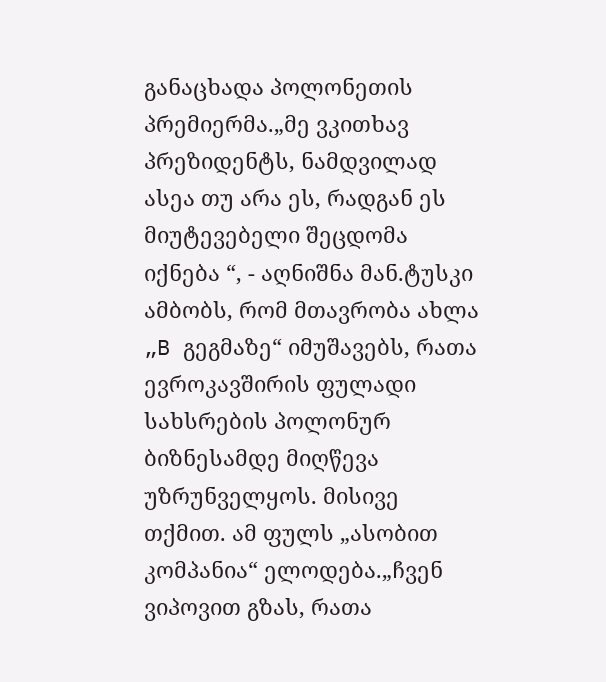განაცხადა პოლონეთის პრემიერმა.„მე ვკითხავ პრეზიდენტს, ნამდვილად ასეა თუ არა ეს, რადგან ეს მიუტევებელი შეცდომა იქნება “, - აღნიშნა მან.ტუსკი ამბობს, რომ მთავრობა ახლა „B გეგმაზე“ იმუშავებს, რათა ევროკავშირის ფულადი სახსრების პოლონურ ბიზნესამდე მიღწევა უზრუნველყოს. მისივე თქმით. ამ ფულს „ასობით კომპანია“ ელოდება.„ჩვენ ვიპოვით გზას, რათა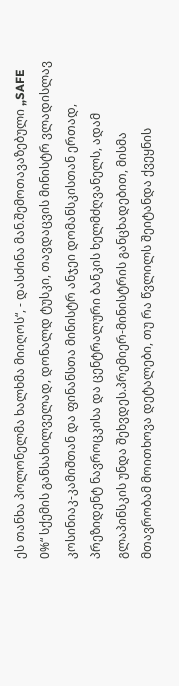ეს თანხა პოლონელმა ხალხმა მიიღოს“, - დასძინა მან.შემოთავაზებული „SAFE 0%“ სქემის განსახილველად, დონალდ ტუსკი, თავდაცვის მინისტრ ვლადისლავ კოსინიაკ-კამიშთან და ფინანსთა მინისტრ ანჯეი დომანსკისთან ერთად, პრეზიდენტ ნავროცკისა და ცენტრალური ბანკის ხელმძღვანელს, ადამ გლაპინსკის უნდა შეხვდეს.პრემიერ-მინისტრის განცხადებით, მისმა მთავრობამ მოითხოვა დეტალები, თუ რა წვლილს შეიტანდა ქვეყნის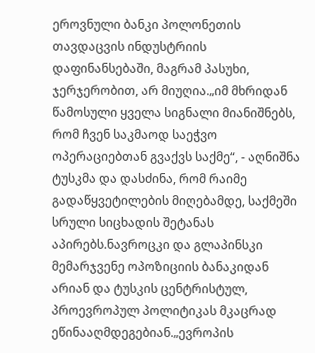ეროვნული ბანკი პოლონეთის თავდაცვის ინდუსტრიის დაფინანსებაში, მაგრამ პასუხი, ჯერჯერობით, არ მიუღია.„იმ მხრიდან წამოსული ყველა სიგნალი მიანიშნებს, რომ ჩვენ საკმაოდ საეჭვო ოპერაციებთან გვაქვს საქმე“, - აღნიშნა ტუსკმა და დასძინა, რომ რაიმე გადაწყვეტილების მიღებამდე, საქმეში სრული სიცხადის შეტანას აპირებს.ნავროცკი და გლაპინსკი მემარჯვენე ოპოზიციის ბანაკიდან არიან და ტუსკის ცენტრისტულ, პროევროპულ პოლიტიკას მკაცრად ეწინააღმდეგებიან.„ევროპის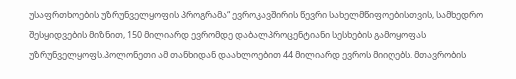უსაფრთხოების უზრუნველყოფის პროგრამა“ ევროკავშირის წევრი სახელმწიფოებისთვის, სამხედრო შესყიდვების მიზნით, 150 მილიარდ ევრომდე დაბალპროცენტიანი სესხების გამოყოფას უზრუნველყოფს.პოლონეთი ამ თანხიდან დაახლოებით 44 მილიარდ ევროს მიიღებს. მთავრობის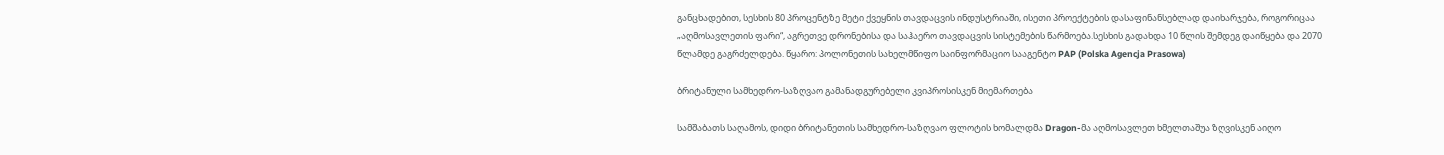განცხადებით, სესხის 80 პროცენტზე მეტი ქვეყნის თავდაცვის ინდუსტრიაში, ისეთი პროექტების დასაფინანსებლად დაიხარჯება, როგორიცაა „აღმოსავლეთის ფარი“, აგრეთვე დრონებისა და საჰაერო თავდაცვის სისტემების წარმოება.სესხის გადახდა 10 წლის შემდეგ დაიწყება და 2070 წლამდე გაგრძელდება. წყარო: პოლონეთის სახელმწიფო საინფორმაციო სააგენტო PAP (Polska Agencja Prasowa)

ბრიტანული სამხედრო-საზღვაო გამანადგურებელი კვიპროსისკენ მიემართება

სამშაბათს საღამოს, დიდი ბრიტანეთის სამხედრო-საზღვაო ფლოტის ხომალდმა Dragon-მა აღმოსავლეთ ხმელთაშუა ზღვისკენ აიღო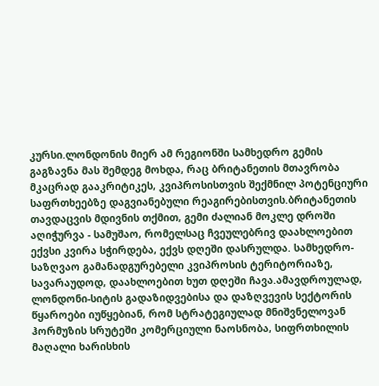კურსი.ლონდონის მიერ ამ რეგიონში სამხედრო გემის გაგზავნა მას შემდეგ მოხდა, რაც ბრიტანეთის მთავრობა მკაცრად გააკრიტიკეს, კვიპროსისთვის შექმნილ პოტენციური საფრთხეებზე დაგვიანებული რეაგირებისთვის.ბრიტანეთის თავდაცვის მდივნის თქმით, გემი ძალიან მოკლე დროში აღიჭურვა - სამუშაო, რომელსაც ჩვეულებრივ დაახლოებით ექვსი კვირა სჭირდება, ექვს დღეში დასრულდა. სამხედრო-საზღვაო გამანადგურებელი კვიპროსის ტერიტორიაზე, სავარაუდოდ, დაახლოებით ხუთ დღეში ჩავა.ამავდროულად, ლონდონი-სიტის გადაზიდვებისა და დაზღვევის სექტორის წყაროები იუწყებიან, რომ სტრატეგიულად მნიშვნელოვან ჰორმუზის სრუტეში კომერციული ნაოსნობა, სიფრთხილის მაღალი ხარისხის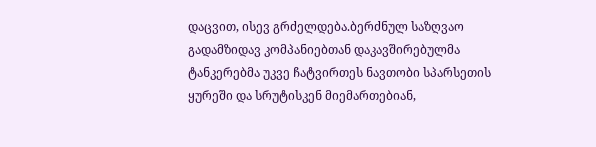დაცვით, ისევ გრძელდება.ბერძნულ საზღვაო გადამზიდავ კომპანიებთან დაკავშირებულმა ტანკერებმა უკვე ჩატვირთეს ნავთობი სპარსეთის ყურეში და სრუტისკენ მიემართებიან,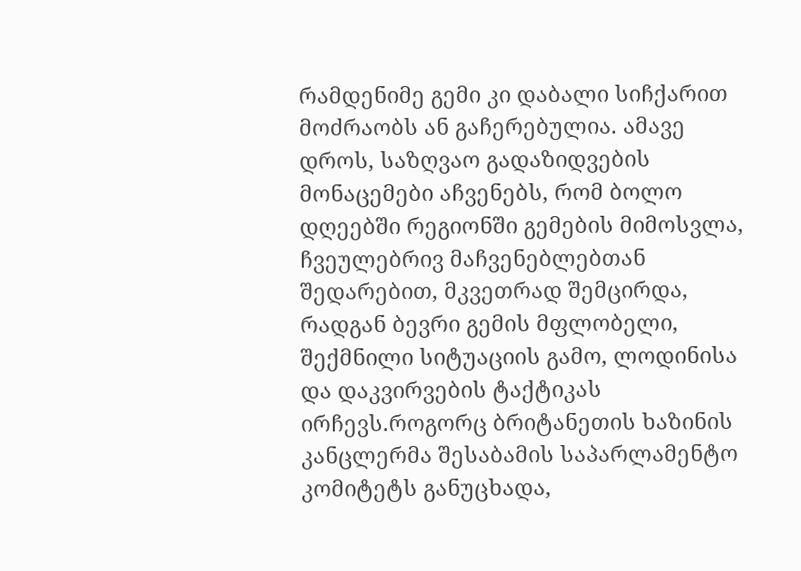რამდენიმე გემი კი დაბალი სიჩქარით მოძრაობს ან გაჩერებულია. ამავე დროს, საზღვაო გადაზიდვების მონაცემები აჩვენებს, რომ ბოლო დღეებში რეგიონში გემების მიმოსვლა, ჩვეულებრივ მაჩვენებლებთან შედარებით, მკვეთრად შემცირდა, რადგან ბევრი გემის მფლობელი, შექმნილი სიტუაციის გამო, ლოდინისა და დაკვირვების ტაქტიკას ირჩევს.როგორც ბრიტანეთის ხაზინის კანცლერმა შესაბამის საპარლამენტო კომიტეტს განუცხადა,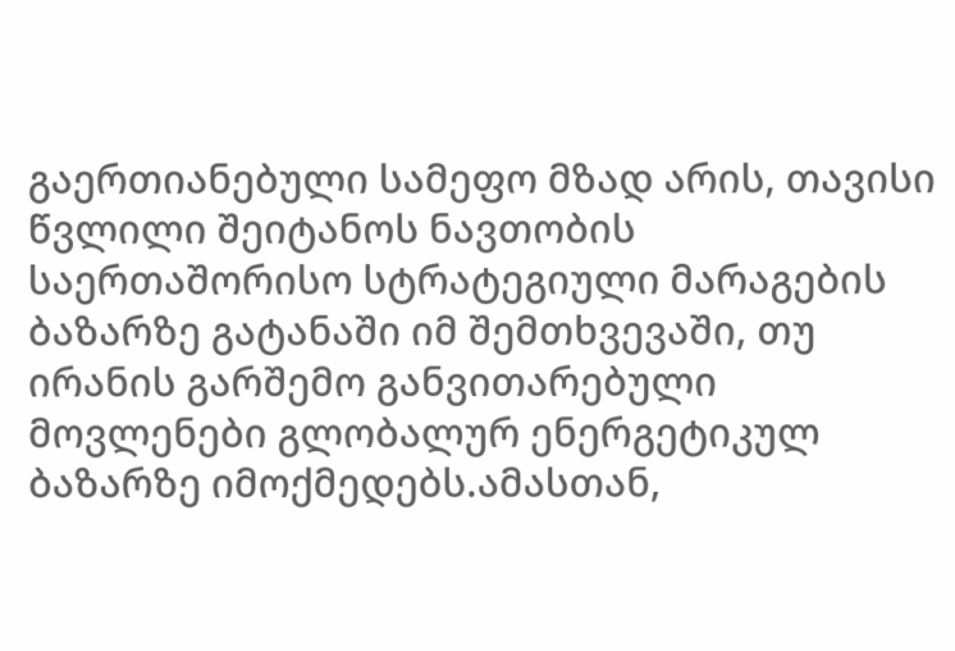გაერთიანებული სამეფო მზად არის, თავისი წვლილი შეიტანოს ნავთობის საერთაშორისო სტრატეგიული მარაგების ბაზარზე გატანაში იმ შემთხვევაში, თუ ირანის გარშემო განვითარებული მოვლენები გლობალურ ენერგეტიკულ ბაზარზე იმოქმედებს.ამასთან,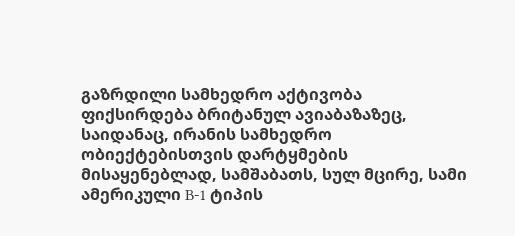გაზრდილი სამხედრო აქტივობა ფიქსირდება ბრიტანულ ავიაბაზაზეც, საიდანაც, ირანის სამხედრო ობიექტებისთვის დარტყმების მისაყენებლად, სამშაბათს, სულ მცირე, სამი ამერიკული B-1 ტიპის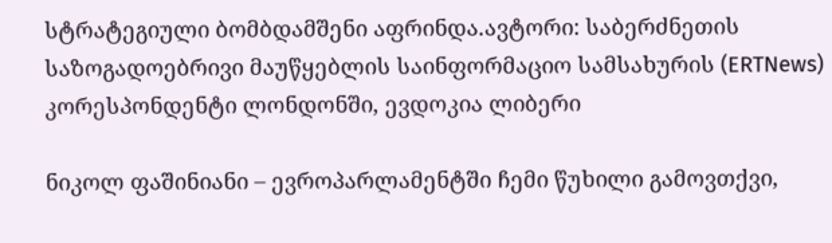სტრატეგიული ბომბდამშენი აფრინდა.ავტორი: საბერძნეთის საზოგადოებრივი მაუწყებლის საინფორმაციო სამსახურის (ERTNews) კორესპონდენტი ლონდონში, ევდოკია ლიბერი

ნიკოლ ფაშინიანი – ევროპარლამენტში ჩემი წუხილი გამოვთქვი,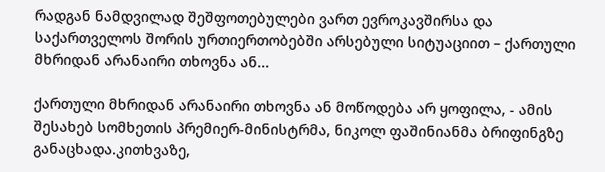რადგან ნამდვილად შეშფოთებულები ვართ ევროკავშირსა და საქართველოს შორის ურთიერთობებში არსებული სიტუაციით – ქართული მხრიდან არანაირი თხოვნა ან...

ქართული მხრიდან არანაირი თხოვნა ან მოწოდება არ ყოფილა, - ამის შესახებ სომხეთის პრემიერ-მინისტრმა, ნიკოლ ფაშინიანმა ბრიფინგზე განაცხადა.კითხვაზე,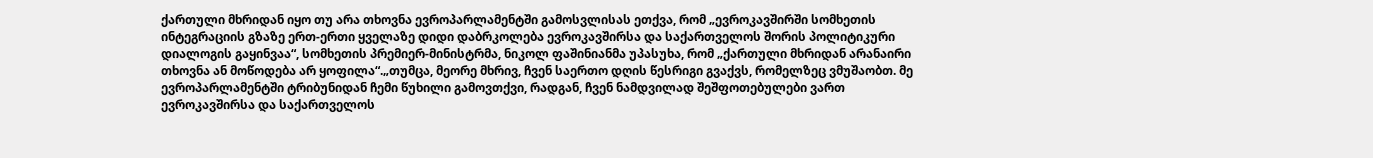ქართული მხრიდან იყო თუ არა თხოვნა ევროპარლამენტში გამოსვლისას ეთქვა, რომ „ევროკავშირში სომხეთის ინტეგრაციის გზაზე ერთ-ერთი ყველაზე დიდი დაბრკოლება ევროკავშირსა და საქართველოს შორის პოლიტიკური დიალოგის გაყინვაა“, სომხეთის პრემიერ-მინისტრმა, ნიკოლ ფაშინიანმა უპასუხა, რომ „ქართული მხრიდან არანაირი თხოვნა ან მოწოდება არ ყოფილა“.„თუმცა, მეორე მხრივ, ჩვენ საერთო დღის წესრიგი გვაქვს, რომელზეც ვმუშაობთ. მე ევროპარლამენტში ტრიბუნიდან ჩემი წუხილი გამოვთქვი, რადგან, ჩვენ ნამდვილად შეშფოთებულები ვართ ევროკავშირსა და საქართველოს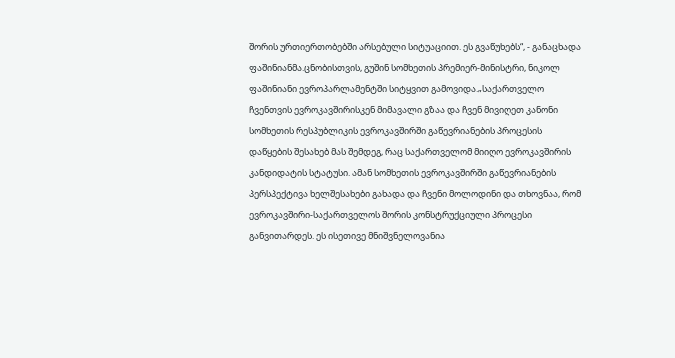შორის ურთიერთობებში არსებული სიტუაციით. ეს გვაწუხებს“, - განაცხადა ფაშინიანმა.ცნობისთვის, გუშინ სომხეთის პრემიერ-მინისტრი, ნიკოლ ფაშინიანი ევროპარლამენტში სიტყვით გამოვიდა.„საქართველო ჩვენთვის ევროკავშირისკენ მიმავალი გზაა და ჩვენ მივიღეთ კანონი სომხეთის რესპუბლიკის ევროკავშირში გაწევრიანების პროცესის დაწყების შესახებ მას შემდეგ, რაც საქართველომ მიიღო ევროკავშირის კანდიდატის სტატუსი. ამან სომხეთის ევროკავშირში გაწევრიანების პერსპექტივა ხელშესახები გახადა და ჩვენი მოლოდინი და თხოვნაა, რომ ევროკავშირი-საქართველოს შორის კონსტრუქციული პროცესი განვითარდეს. ეს ისეთივე მნიშვნელოვანია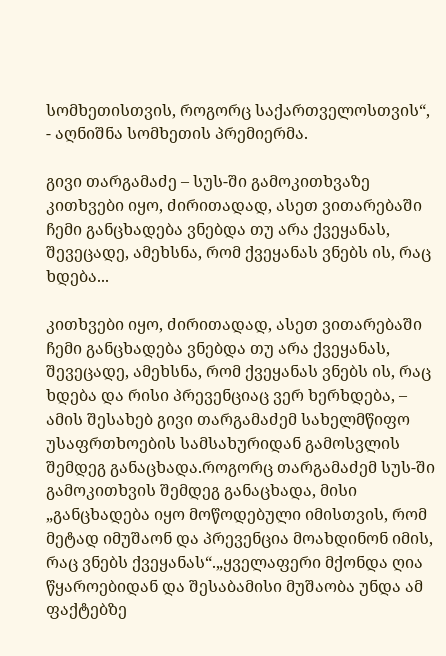სომხეთისთვის, როგორც საქართველოსთვის“, - აღნიშნა სომხეთის პრემიერმა.

გივი თარგამაძე – სუს-ში გამოკითხვაზე კითხვები იყო, ძირითადად, ასეთ ვითარებაში ჩემი განცხადება ვნებდა თუ არა ქვეყანას, შევეცადე, ამეხსნა, რომ ქვეყანას ვნებს ის, რაც ხდება...

კითხვები იყო, ძირითადად, ასეთ ვითარებაში ჩემი განცხადება ვნებდა თუ არა ქვეყანას, შევეცადე, ამეხსნა, რომ ქვეყანას ვნებს ის, რაც ხდება და რისი პრევენციაც ვერ ხერხდება, – ამის შესახებ გივი თარგამაძემ სახელმწიფო უსაფრთხოების სამსახურიდან გამოსვლის შემდეგ განაცხადა.როგორც თარგამაძემ სუს-ში გამოკითხვის შემდეგ განაცხადა, მისი „განცხადება იყო მოწოდებული იმისთვის, რომ მეტად იმუშაონ და პრევენცია მოახდინონ იმის, რაც ვნებს ქვეყანას“.„ყველაფერი მქონდა ღია წყაროებიდან და შესაბამისი მუშაობა უნდა ამ ფაქტებზე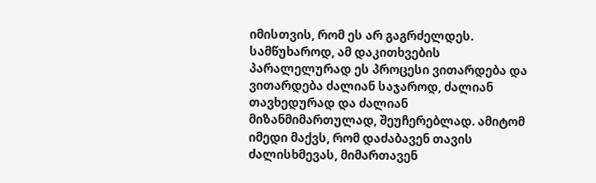იმისთვის, რომ ეს არ გაგრძელდეს. სამწუხაროდ, ამ დაკითხვების პარალელურად ეს პროცესი ვითარდება და ვითარდება ძალიან საჯაროდ, ძალიან თავხედურად და ძალიან მიზანმიმართულად, შეუჩერებლად. ამიტომ იმედი მაქვს, რომ დაძაბავენ თავის ძალისხმევას, მიმართავენ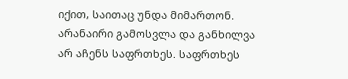იქით, საითაც უნდა მიმართონ. არანაირი გამოსვლა და განხილვა არ აჩენს საფრთხეს. საფრთხეს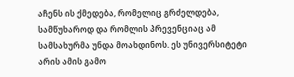აჩენს ის ქმედება, რომელიც გრძელდება, სამწუხაროდ და რომლის პრევენციაც ამ სამსახურმა უნდა მოახდინოს. ეს უნივერსიტეტი არის ამის გამო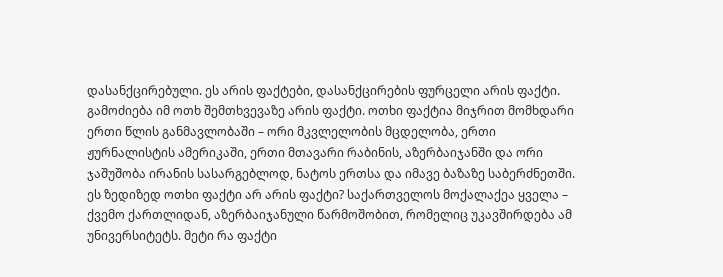დასანქცირებული. ეს არის ფაქტები, დასანქცირების ფურცელი არის ფაქტი. გამოძიება იმ ოთხ შემთხვევაზე არის ფაქტი. ოთხი ფაქტია მიჯრით მომხდარი ერთი წლის განმავლობაში – ორი მკვლელობის მცდელობა, ერთი ჟურნალისტის ამერიკაში, ერთი მთავარი რაბინის, აზერბაიჯანში და ორი ჯაშუშობა ირანის სასარგებლოდ, ნატოს ერთსა და იმავე ბაზაზე საბერძნეთში. ეს ზედიზედ ოთხი ფაქტი არ არის ფაქტი? საქართველოს მოქალაქეა ყველა – ქვემო ქართლიდან, აზერბაიჯანული წარმოშობით, რომელიც უკავშირდება ამ უნივერსიტეტს. მეტი რა ფაქტი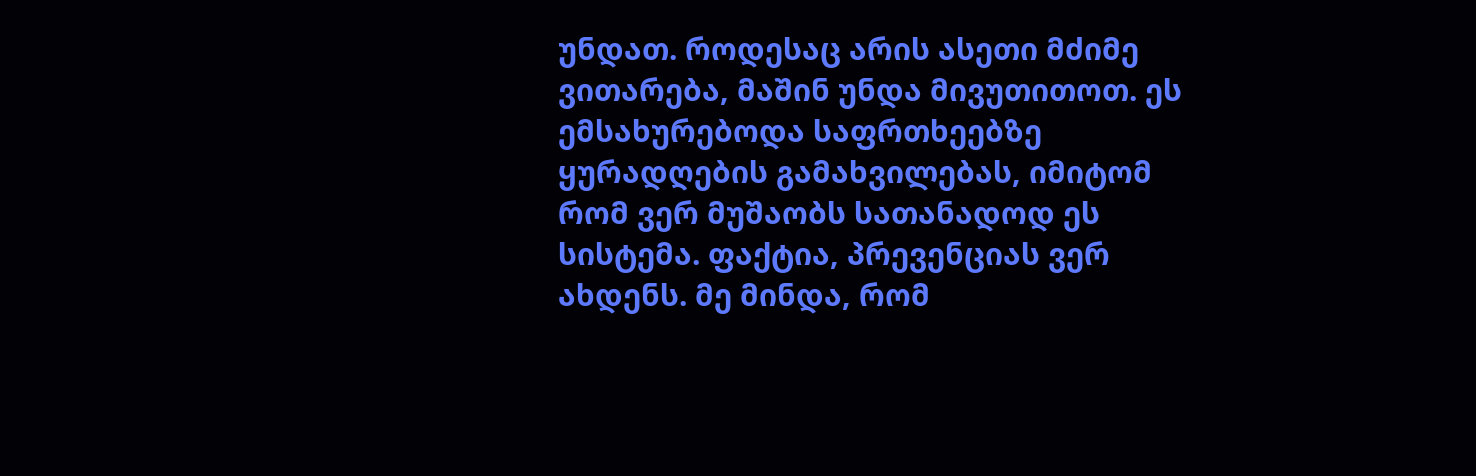უნდათ. როდესაც არის ასეთი მძიმე ვითარება, მაშინ უნდა მივუთითოთ. ეს ემსახურებოდა საფრთხეებზე ყურადღების გამახვილებას, იმიტომ რომ ვერ მუშაობს სათანადოდ ეს სისტემა. ფაქტია, პრევენციას ვერ ახდენს. მე მინდა, რომ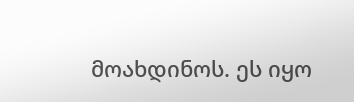მოახდინოს. ეს იყო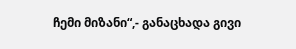ჩემი მიზანი“,- განაცხადა გივი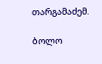თარგამაძემ.

ბოლო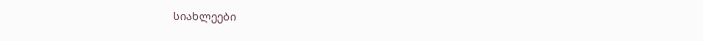სიახლეები